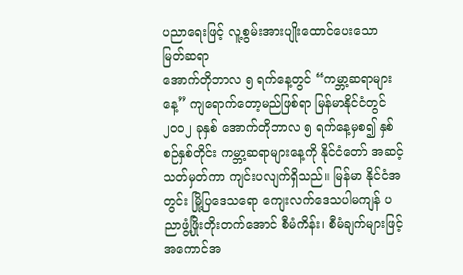ပညာရေးဖြင့် လူ့စွမ်းအားပျိုးထောင်ပေးသော မြတ်ဆရာ
အောက်တိုဘာလ ၅ ရက်နေ့တွင် “ကမ္ဘာ့ဆရာများ နေ့” ကျရောက်တော့မည်ဖြစ်ရာ မြန်မာနိုင်ငံတွင် ၂၀၀၂ ခုနှစ် အောက်တိုဘာလ ၅ ရက်နေ့မှစ၍ နှစ်စဉ်နှစ်တိုင်း ကမ္ဘာ့ဆရာများနေ့ကို နိုင်ငံတော် အဆင့်သတ်မှတ်ကာ ကျင်းပလျက်ရှိသည်။ မြန်မာ နိုင်ငံအတွင်း မြို့ပြဒေသရော ကျေးလက်ဒေသပါမကျန် ပညာဖွံ့ဖြိုးတိုးတက်အောင် စီမံကိန်း၊ စီမံချက်များဖြင့် အကောင်အ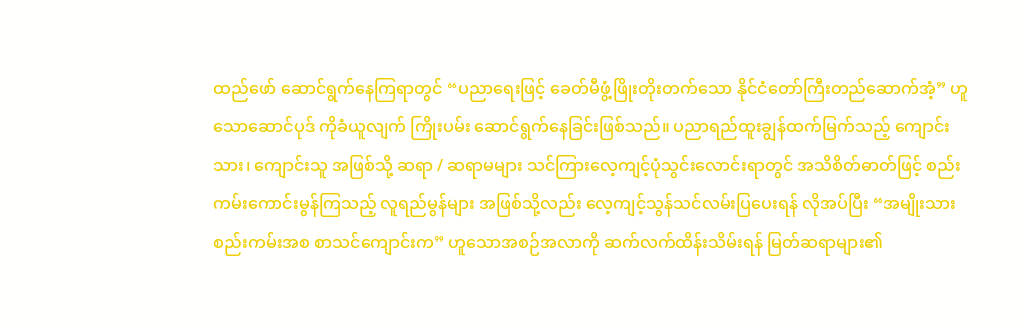ထည်ဖော် ဆောင်ရွက်နေကြရာတွင် “ပညာရေးဖြင့် ခေတ်မီဖွံ့ဖြိုးတိုးတက်သော နိုင်ငံတော်ကြီးတည်ဆောက်အံ့” ဟူသောဆောင်ပုဒ် ကိုခံယူလျက် ကြိုးပမ်း ဆောင်ရွက်နေခြင်းဖြစ်သည်။ ပညာရည်ထူးချွန်ထက်မြက်သည့် ကျောင်းသား၊ ကျောင်းသူ အဖြစ်သို့ ဆရာ / ဆရာမများ သင်ကြားလေ့ကျင့်ပုံသွင်းလောင်းရာတွင် အသိစိတ်ဓာတ်ဖြင့် စည်းကမ်းကောင်းမွန်ကြသည့် လူရည်မွန်များ အဖြစ်သို့လည်း လေ့ကျင့်သွန်သင်လမ်းပြပေးရန် လိုအပ်ပြီး “အမျိုးသား စည်းကမ်းအစ စာသင်ကျောင်းက” ဟူသောအစဉ်အလာကို ဆက်လက်ထိန်းသိမ်းရန် မြတ်ဆရာများ၏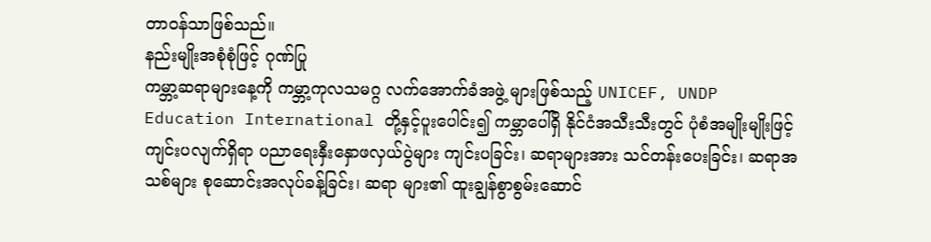တာဝန်သာဖြစ်သည်။
နည်းမျိုးအစုံစုံဖြင့် ဂုဏ်ပြု
ကမ္ဘာ့ဆရာများနေ့ကို ကမ္ဘာ့ကုလသမဂ္ဂ လက်အောက်ခံအဖွဲ့ များဖြစ်သည့် UNICEF, UNDP Education International တို့နှင့်ပူးပေါင်း၍ ကမ္ဘာပေါ်ရှိ နိုင်ငံအသီးသီးတွင် ပုံစံအမျိုးမျိုးဖြင့် ကျင်းပလျက်ရှိရာ ပညာရေးနှီးနှောဖလှယ်ပွဲများ ကျင်းပခြင်း၊ ဆရာများအား သင်တန်းပေးခြင်း၊ ဆရာအသစ်များ စုဆောင်းအလုပ်ခန့်ခြင်း၊ ဆရာ များ၏ ထူးချွန်စွာစွမ်းဆောင်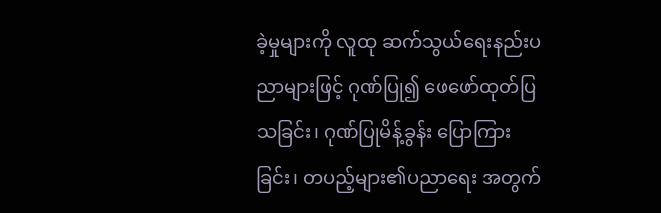ခဲ့မှုများကို လူထု ဆက်သွယ်ရေးနည်းပညာများဖြင့် ဂုဏ်ပြု၍ ဖေဖော်ထုတ်ပြသခြင်း၊ ဂုဏ်ပြုမိန့်ခွန်း ပြောကြားခြင်း၊ တပည့်များ၏ပညာရေး အတွက်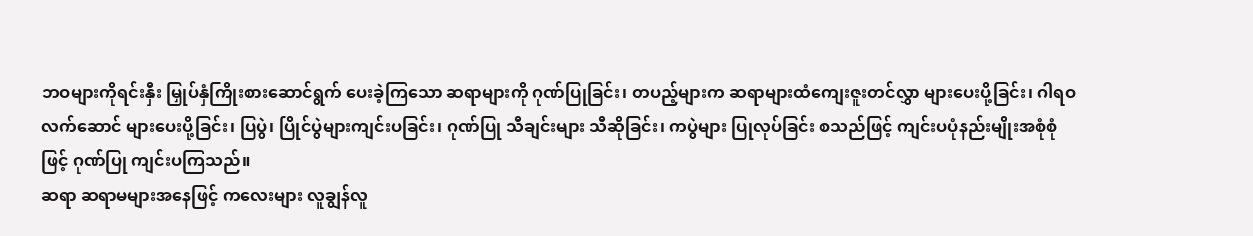ဘဝများကိုရင်းနှီး မြှုပ်နှံကြိုးစားဆောင်ရွက် ပေးခဲ့ကြသော ဆရာများကို ဂုဏ်ပြုခြင်း၊ တပည့်များက ဆရာများထံကျေးဇူးတင်လွှာ များပေးပို့ခြင်း၊ ဂါရဝလက်ဆောင် များပေးပို့ခြင်း၊ ပြပွဲ၊ ပြိုင်ပွဲများကျင်းပခြင်း၊ ဂုဏ်ပြု သီချင်းများ သီဆိုခြင်း၊ ကပွဲများ ပြုလုပ်ခြင်း စသည်ဖြင့် ကျင်းပပုံနည်းမျိုးအစုံစုံဖြင့် ဂုဏ်ပြု ကျင်းပကြသည်။
ဆရာ ဆရာမများအနေဖြင့် ကလေးများ လူချွန်လူ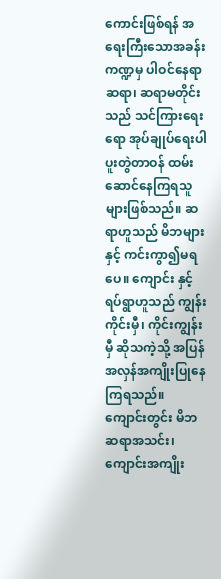ကောင်းဖြစ်ရန် အရေးကြီးသောအခန်း ကဏ္ဍမှ ပါဝင်နေရာ ဆရာ၊ ဆရာမတိုင်းသည် သင်ကြားရေးရော အုပ်ချုပ်ရေးပါပူးတွဲတာဝန် ထမ်းဆောင်နေကြရသူများဖြစ်သည်။ ဆရာဟူသည် မိဘများနှင့် ကင်းကွာ၍မရပေ။ ကျောင်း နှင့် ရပ်ရွာဟူသည် ကျွန်းကိုင်းမှီ၊ ကိုင်းကျွန်းမှီ ဆိုသကဲ့သို့ အပြန်အလှန်အကျိုးပြုနေကြရသည်။
ကျောင်းတွင်း မိဘဆရာအသင်း၊ ကျောင်းအကျိုး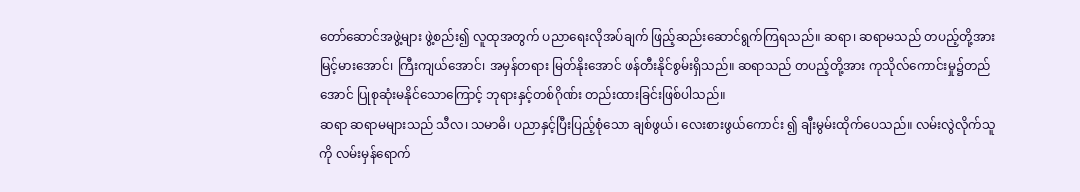တော်ဆောင်အဖွဲ့များ ဖွဲ့စည်း၍ လူထုအတွက် ပညာရေးလိုအပ်ချက် ဖြည့်ဆည်းဆောင်ရွက်ကြရသည်။ ဆရာ၊ ဆရာမသည် တပည့်တို့အား မြင့်မားအောင်၊ ကြီးကျယ်အောင်၊ အမှန်တရား မြတ်နိုးအောင် ဖန်တီးနိုင်စွမ်းရှိသည်။ ဆရာသည် တပည့်တို့အား ကုသိုလ်ကောင်းမှု၌တည်အောင် ပြုစုဆုံးမနိုင်သောကြောင့် ဘုရားနှင့်တစ်ဂိုဏ်း တည်းထားခြင်းဖြစ်ပါသည်။
ဆရာ ဆရာမများသည် သီလ၊ သမာဓိ၊ ပညာနှင့်ပြီးပြည့်စုံသော ချစ်ဖွယ်၊ လေးစားဖွယ်ကောင်း ၍ ချီးမွမ်းထိုက်ပေသည်။ လမ်းလွဲလိုက်သူကို လမ်းမှန်ရောက်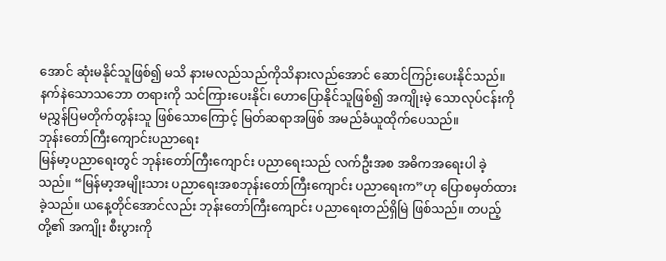အောင် ဆုံးမနိုင်သူဖြစ်၍ မသိ နားမလည်သည်ကိုသိနားလည်အောင် ဆောင်ကြဉ်းပေးနိုင်သည်။ နက်နဲသောသဘော တရားကို သင်ကြားပေးနိုင်၊ ဟောပြောနိုင်သူဖြစ်၍ အကျိုးမဲ့ သောလုပ်ငန်းကို မညွှန်ပြမတိုက်တွန်းသူ ဖြစ်သောကြောင့် မြတ်ဆရာအဖြစ် အမည်ခံယူထိုက်ပေသည်။
ဘုန်းတော်ကြီးကျောင်းပညာရေး
မြန်မာ့ပညာရေးတွင် ဘုန်းတော်ကြီးကျောင်း ပညာရေးသည် လက်ဦးအစ အဓိကအရေးပါ ခဲ့သည်။ “မြန်မာ့အမျိုးသား ပညာရေးအစဘုန်းတော်ကြီးကျောင်း ပညာရေးက”ဟု ပြောစမှတ်ထားခဲ့သည်။ ယနေ့တိုင်အောင်လည်း ဘုန်းတော်ကြီးကျောင်း ပညာရေးတည်ရှိမြဲ ဖြစ်သည်။ တပည့်တို့၏ အကျိုး စီးပွားကို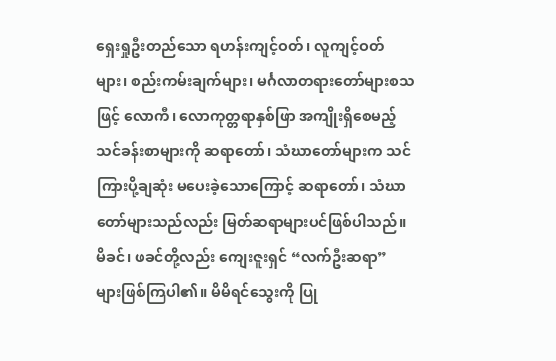ရှေးရှုဦးတည်သော ရဟန်းကျင့်ဝတ်၊ လူကျင့်ဝတ်များ၊ စည်းကမ်းချက်များ၊ မင်္ဂလာတရားတော်များစသဖြင့် လောကီ၊ လောကုတ္တရာနှစ်ဖြာ အကျိုးရှိစေမည့်သင်ခန်းစာများကို ဆရာတော်၊ သံဃာတော်များက သင်ကြားပို့ချဆုံး မပေးခဲ့သောကြောင့် ဆရာတော်၊ သံဃာတော်များသည်လည်း မြတ်ဆရာများပင်ဖြစ်ပါသည်။ မိခင်၊ ဖခင်တို့လည်း ကျေးဇူးရှင် “လက်ဦးဆရာ” များဖြစ်ကြပါ၏။ မိမိရင်သွေးကို ပြု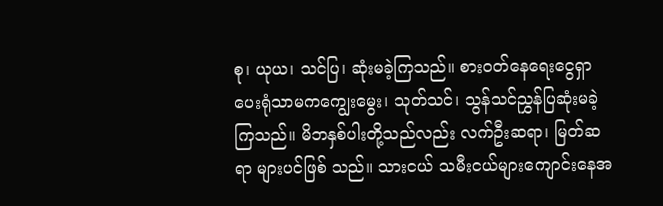စု၊ ယုယ၊ သင်ပြ၊ ဆုံးမခဲ့ကြသည်။ စားဝတ်နေရေးငွေရှာပေးရုံသာမကကျွေးမွေး၊ သုတ်သင်၊ သွန်သင်ညွှန်ပြဆုံးမခဲ့ကြသည်။ မိဘနှစ်ပါးတို့သည်လည်း လက်ဦးဆရာ၊ မြတ်ဆရာ များပင်ဖြစ် သည်။ သားငယ် သမီးငယ်များကျောင်းနေအ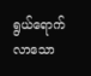ရွယ်ရောက်လာသော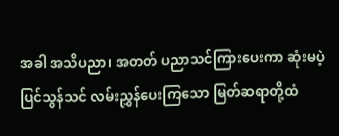အခါ အသိပညာ၊ အတတ် ပညာသင်ကြားပေးကာ ဆုံးမပဲ့ပြင်သွန်သင် လမ်းညွှန်ပေးကြသော မြတ်ဆရာတို့ထံ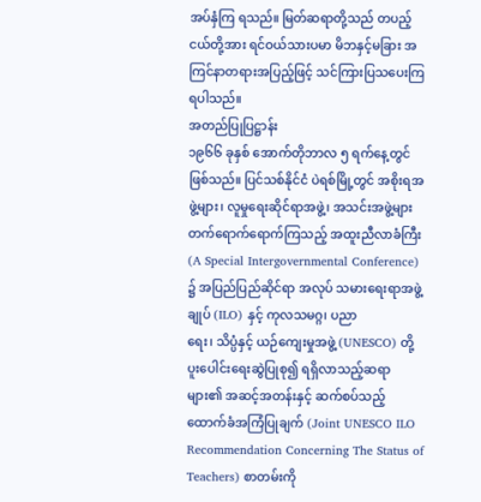အပ်နှံကြ ရသည်။ မြတ်ဆရာတို့သည် တပည့်ငယ်တို့အား ရင်ဝယ်သားပမာ မိဘနှင့်မခြား အကြင်နာတရားအပြည့်ဖြင့် သင်ကြားပြသပေးကြရပါသည်။
အတည်ပြုပြဋ္ဌာန်း
၁၉၆၆ ခုနှစ် အောက်တိုဘာလ ၅ ရက်နေ့တွင် ဖြစ်သည်။ ပြင်သစ်နိုင်ငံ ပဲရစ်မြို့တွင် အစိုးရအဖွဲ့များ၊ လူမှုရေးဆိုင်ရာအဖွဲ့၊ အသင်းအဖွဲ့များ တက်ရောက်ရောက်ကြသည့် အထူးညီလာခံကြီး (A Special Intergovernmental Conference) ၌ အပြည်ပြည်ဆိုင်ရာ အလုပ် သမားရေးရာအဖွဲ့ချုပ် (ILO) နှင့် ကုလသမဂ္ဂ၊ ပညာ
ရေး၊ သိပ္ပံနှင့် ယဉ်ကျေးမှုအဖွဲ့ (UNESCO) တို့ပူးပေါင်းရေးဆွဲပြုစု၍ ရရှိလာသည့်ဆရာများ၏ အဆင့်အတန်းနှင့် ဆက်စပ်သည့် ထောက်ခံအကြံပြုချက် (Joint UNESCO ILO Recommendation Concerning The Status of Teachers) စာတမ်းကို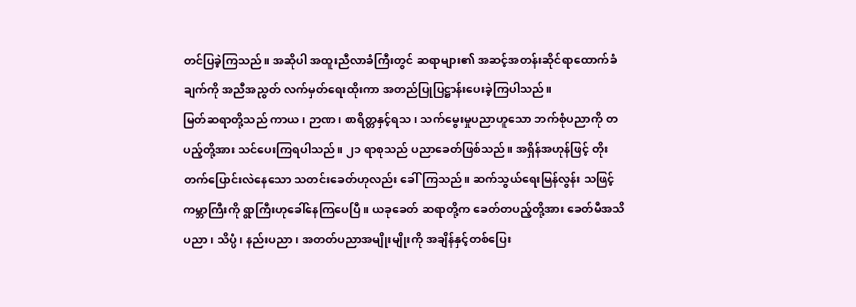တင်ပြခဲ့ကြသည်။ အဆိုပါ အထူးညီလာခံကြီးတွင် ဆရာများ၏ အဆင့်အတန်းဆိုင်ရာထောက်ခံချက်ကို အညီအညွတ် လက်မှတ်ရေးထိုးကာ အတည်ပြုပြဋ္ဌာန်းပေးခဲ့ကြပါသည်။
မြတ်ဆရာတို့သည် ကာယ၊ ဉာဏ၊ စာရိတ္တနှင့်ရသ၊ သက်မွေးမှုပညာဟူသော ဘက်စုံပညာကို တပည့်တို့အား သင်ပေးကြရပါသည်။ ၂၁ ရာစုသည် ပညာခေတ်ဖြစ်သည်။ အရှိန်အဟုန်ဖြင့် တိုးတက်ပြောင်းလဲနေသော သတင်းခေတ်ဟုလည်း ခေါ်ကြသည်။ ဆက်သွယ်ရေးမြန်လွန်း သဖြင့်ကမ္ဘာကြီးကို ရွာကြီးဟုခေါ်နေကြပေပြီ။ ယခုခေတ် ဆရာတို့က ခေတ်တပည့်တို့အား ခေတ်မီအသိပညာ၊ သိပ္ပံ၊ နည်းပညာ၊ အတတ်ပညာအမျိုးမျိုးကို အချိန်နှင့်တစ်ပြေး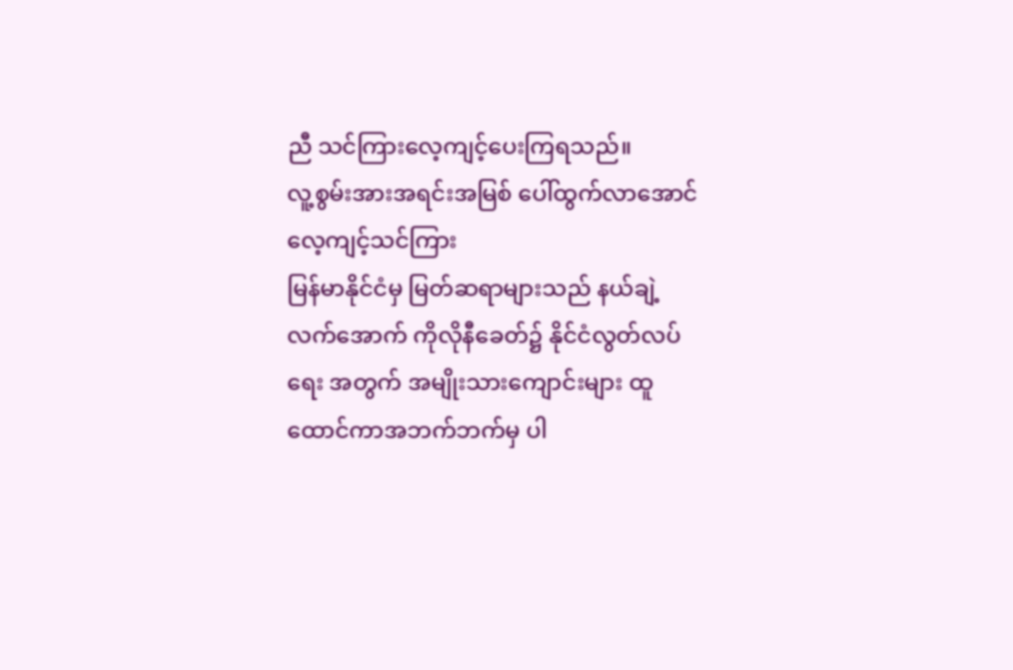ညီ သင်ကြားလေ့ကျင့်ပေးကြရသည်။
လူ့စွမ်းအားအရင်းအမြစ် ပေါ်ထွက်လာအောင် လေ့ကျင့်သင်ကြား
မြန်မာနိုင်ငံမှ မြတ်ဆရာများသည် နယ်ချဲ့ လက်အောက် ကိုလိုနီခေတ်၌ နိုင်ငံလွတ်လပ်ရေး အတွက် အမျိုးသားကျောင်းများ ထူထောင်ကာအဘက်ဘက်မှ ပါ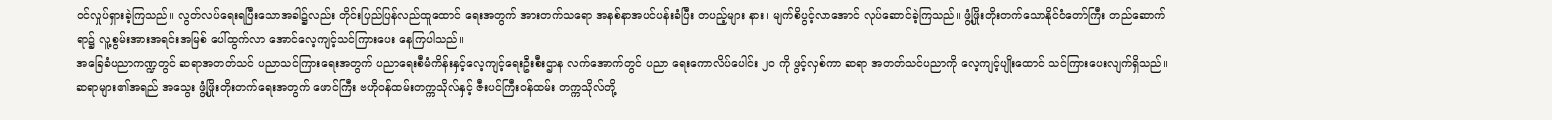ဝင်လှုပ်ရှားခဲ့ကြသည်။ လွတ်လပ်ရေးရပြီးသောအခါ၌လည်း တိုင်းပြည်ပြန်လည်ထူထောင် ရေးအတွက် အားတက်သရော အနစ်နာအပင်ပန်းခံပြီး တပည့်များ နား၊ မျက်စိပွင့်လာအောင် လုပ်ဆောင်ခဲ့ကြသည်။ ဖွံ့ဖြိုးတိုးတက်သောနိုင်ငံတော်ကြီး တည်ဆောက်ရာ၌ လူ့စွမ်းအားအရင်းအမြစ် ပေါ်ထွက်လာ အောင်လေ့ကျင့်သင်ကြားပေး နေကြပါသည်။
အခြေခံပညာကဏ္ဍတွင် ဆရာအတတ်သင် ပညာသင်ကြားရေးအတွက် ပညာရေးစီမံကိန်းနှင့်လေ့ကျင့်ရေးဦးစီးဌာန လက်အောက်တွင် ပညာ ရေးကောလိပ်ပေါင်း ၂၀ ကို ဖွင့်လှစ်ကာ ဆရာ အတတ်သင်ပညာကို လေ့ကျင့်ပျိုးထောင် သင်ကြားပေးလျက်ရှိသည်။ ဆရာများ၏အရည် အသွေး ဖွံ့ဖြိုးတိုးတက်ရေးအတွက် ဖောင်ကြီး ဗဟိုဝန်ထမ်းတက္ကသိုလ်နှင့် ဇီးပင်ကြီးဝန်ထမ်း တက္ကသိုလ်တို့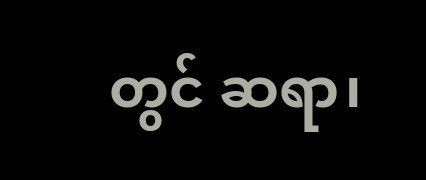တွင် ဆရာ၊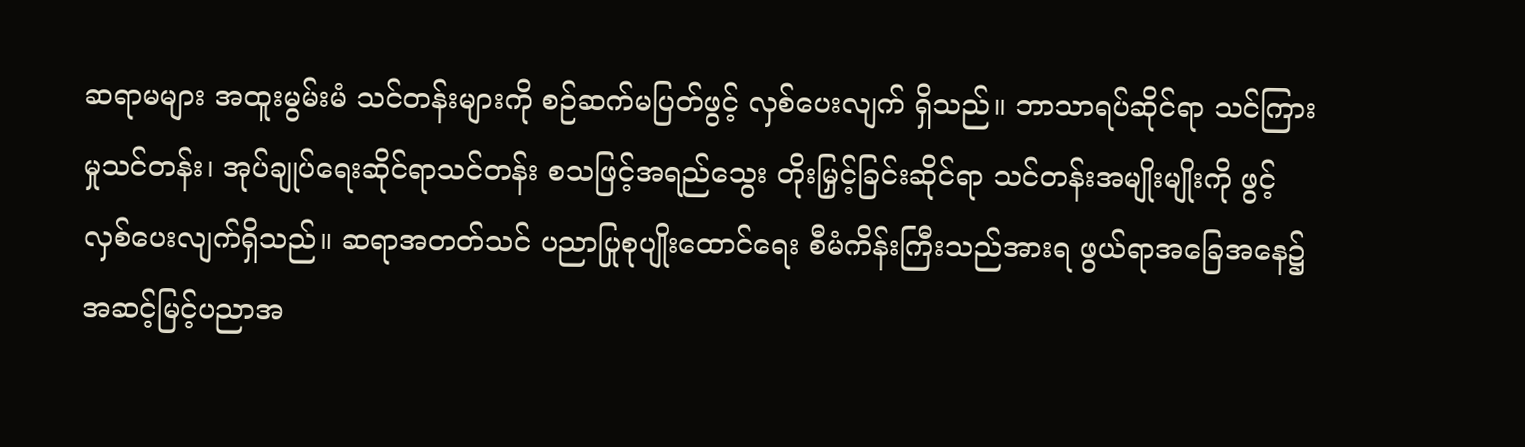ဆရာမများ အထူးမွမ်းမံ သင်တန်းများကို စဉ်ဆက်မပြတ်ဖွင့် လှစ်ပေးလျက် ရှိသည်။ ဘာသာရပ်ဆိုင်ရာ သင်ကြားမှုသင်တန်း၊ အုပ်ချုပ်ရေးဆိုင်ရာသင်တန်း စသဖြင့်အရည်သွေး တိုးမြှင့်ခြင်းဆိုင်ရာ သင်တန်းအမျိုးမျိုးကို ဖွင့်လှစ်ပေးလျက်ရှိသည်။ ဆရာအတတ်သင် ပညာပြုစုပျိုးထောင်ရေး စီမံကိန်းကြီးသည်အားရ ဖွယ်ရာအခြေအနေ၌ အဆင့်မြင့်ပညာအ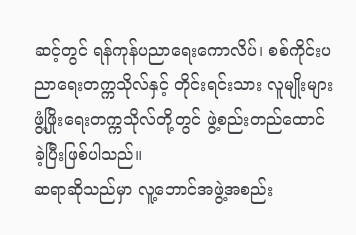ဆင့်တွင် ရန်ကုန်ပညာရေးကောလိပ်၊ စစ်ကိုင်းပညာရေးတက္ကသိုလ်နှင့် တိုင်းရင်းသား လူမျိုးများ ဖွံ့ဖြိုးရေးတက္ကသိုလ်တို့တွင် ဖွဲ့စည်းတည်ထောင်ခဲ့ပြီးဖြစ်ပါသည်။
ဆရာဆိုသည်မှာ လူ့ဘောင်အဖွဲ့အစည်း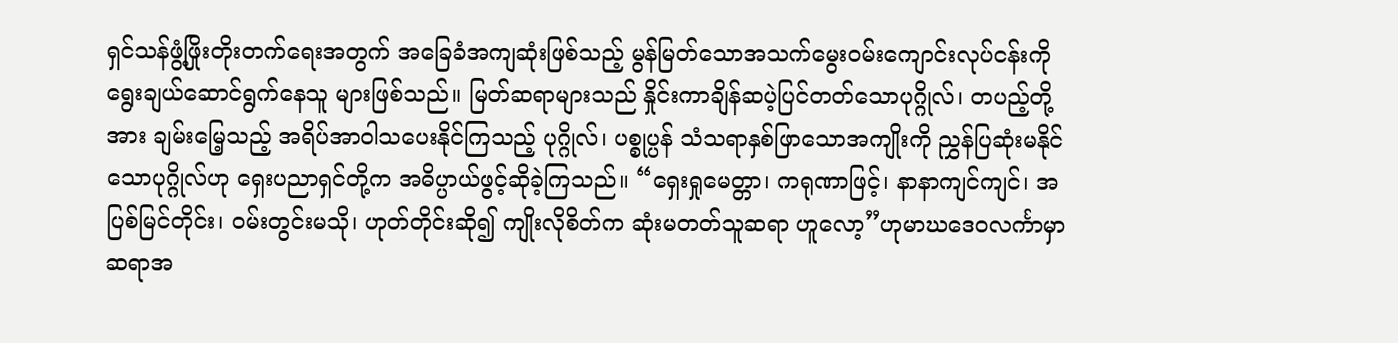ရှင်သန်ဖွံ့ဖြိုးတိုးတက်ရေးအတွက် အခြေခံအကျဆုံးဖြစ်သည့် မွန်မြတ်သောအသက်မွေးဝမ်းကျောင်းလုပ်ငန်းကို ရွေးချယ်ဆောင်ရွက်နေသူ များဖြစ်သည်။ မြတ်ဆရာများသည် နှိုင်းကာချိန်ဆပဲ့ပြင်တတ်သောပုဂ္ဂိုလ်၊ တပည့်တို့အား ချမ်းမြေ့သည့် အရိပ်အာဝါသပေးနိုင်ကြသည့် ပုဂ္ဂိုလ်၊ ပစ္စုပ္ပန် သံသရာနှစ်ဖြာသောအကျိုးကို ညွှန်ပြဆုံးမနိုင်သောပုဂ္ဂိုလ်ဟု ရှေးပညာရှင်တို့က အဓိပ္ပာယ်ဖွင့်ဆိုခဲ့ကြသည်။ “ရှေးရှုမေတ္တာ၊ ကရုဏာဖြင့်၊ နာနာကျင်ကျင်၊ အပြစ်မြင်တိုင်း၊ ဝမ်းတွင်းမသို၊ ဟုတ်တိုင်းဆို၍ ကျိုးလိုစိတ်က ဆုံးမတတ်သူဆရာ ဟူလော့”ဟုမာဃဒေဝလင်္ကာမှာ ဆရာအ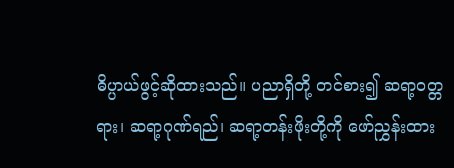ဓိပ္ပာယ်ဖွင့်ဆိုထားသည်။ ပညာရှိတို့ တင်စား၍ ဆရာ့ဝတ္တရား၊ ဆရာ့ဂုဏ်ရည်၊ ဆရာ့တန်းဖိုးတို့ကို ဖော်ညွှန်းထား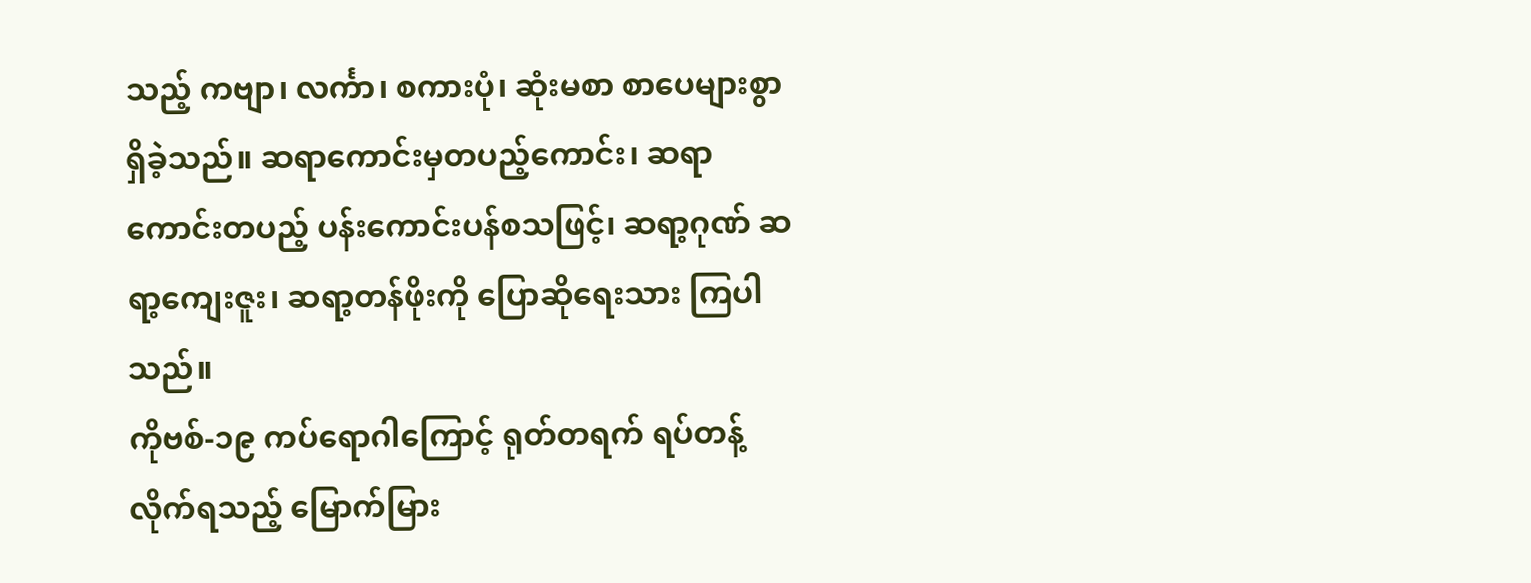သည့် ကဗျာ၊ လင်္ကာ၊ စကားပုံ၊ ဆုံးမစာ စာပေများစွာရှိခဲ့သည်။ ဆရာကောင်းမှတပည့်ကောင်း၊ ဆရာကောင်းတပည့် ပန်းကောင်းပန်စသဖြင့်၊ ဆရာ့ဂုဏ် ဆရာ့ကျေးဇူး၊ ဆရာ့တန်ဖိုးကို ပြောဆိုရေးသား ကြပါသည်။
ကိုဗစ်-၁၉ ကပ်ရောဂါကြောင့် ရုတ်တရက် ရပ်တန့်လိုက်ရသည့် မြောက်မြား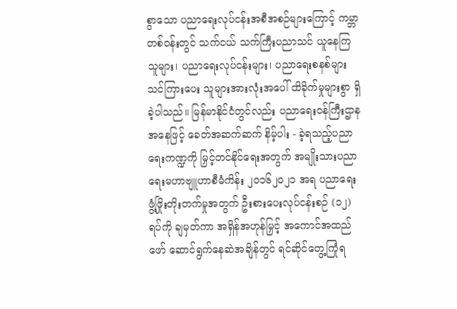စွာသော ပညာရေးလုပ်ငန်းအစီအစဉ်များကြောင့် ကမ္ဘာတစ်ဝန်းတွင် သက်ငယ် သက်ကြီးပညာသင် ယူနေကြသူများ၊ ပညာရေးလုပ်ငန်းများ၊ ပညာရေးစနစ်များသင်ကြားပေး သူများအားလုံးအပေါ် ထိခိုက်မှုများစွာ ရှိခဲ့ပါသည်။ မြန်မာနိုင်ငံတွင်လည်း ပညာရေးဝန်ကြီးဌာနအနေဖြင့် ခေတ်အဆက်ဆက် နိမ့်ပါး - ခဲ့ရသည့်ပညာရေးကဏ္ဍကို မြှင့်တင်နိုင်ရေးအတွက် အမျိုးသားပညာရေးမဟာဗျူဟာစီမံကိန်း ၂၀၁၆၂၀၂၁ အရ ပညာရေးဖွံ့ဖြိုးတိုးတက်မှုအတွက် ဦးစားပေးလုပ်ငန်းစဉ် (၁၂) ရပ်ကို ချမှတ်ကာ အရှိန်အဟုန်မြှင့် အကောင်အထည်ဖော် ဆောင်ရွက်နေဆဲအချိန်တွင် ရင်ဆိုင်တွေ့ကြုံရ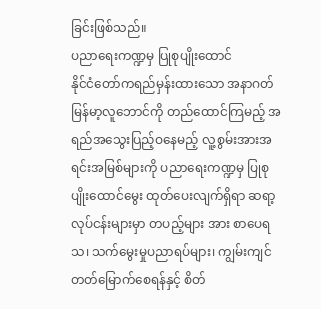ခြင်းဖြစ်သည်။
ပညာရေးကဏ္ဍမှ ပြုစုပျိုးထောင်
နိုင်ငံတော်ကရည်မှန်းထားသော အနာဂတ် မြန်မာ့လူဘောင်ကို တည်ထောင်ကြမည့် အရည်အသွေးပြည့်ဝနေမည့် လူ့စွမ်းအားအရင်းအမြစ်များကို ပညာရေးကဏ္ဍမှ ပြုစုပျိုးထောင်မွေး ထုတ်ပေးလျက်ရှိရာ ဆရာ့လုပ်ငန်းများမှာ တပည့်များ အား စာပေရသ၊ သက်မွေးမှုပညာရပ်များ၊ ကျွမ်းကျင် တတ်မြောက်စေရန်နှင့် စိတ်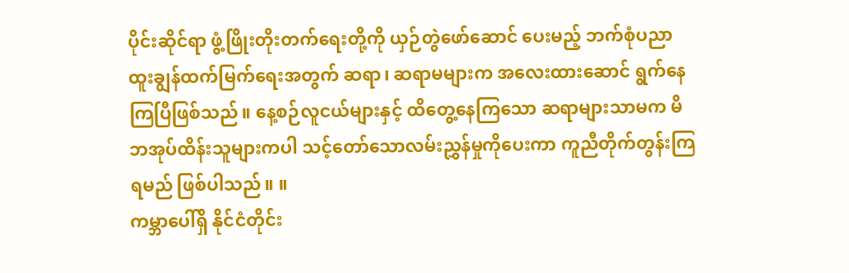ပိုင်းဆိုင်ရာ ဖွံ့ဖြိုးတိုးတက်ရေးတို့ကို ယှဉ်တွဲဖော်ဆောင် ပေးမည့် ဘက်စုံပညာထူးချွန်ထက်မြက်ရေးအတွက် ဆရာ၊ ဆရာမများက အလေးထားဆောင် ရွက်နေကြပြီဖြစ်သည်။ နေ့စဉ်လူငယ်များနှင့် ထိတွေ့နေကြသော ဆရာများသာမက မိဘအုပ်ထိန်းသူများကပါ သင့်တော်သောလမ်းညွှန်မှုကိုပေးကာ ကူညီတိုက်တွန်းကြရမည် ဖြစ်ပါသည်။ ။
ကမ္ဘာပေါ်ရှိ နိုင်ငံတိုင်း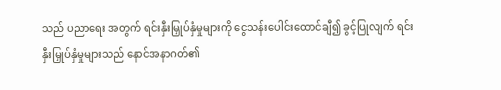သည် ပညာရေး အတွက် ရင်းနှီးမြှုပ်နှံမှုများကို ငွေသန်းပေါင်းထောင်ချီ၍ ခွင့်ပြုလျက် ရင်းနှီးမြှုပ်နှံမှုများသည် နောင်အနာဂတ်၏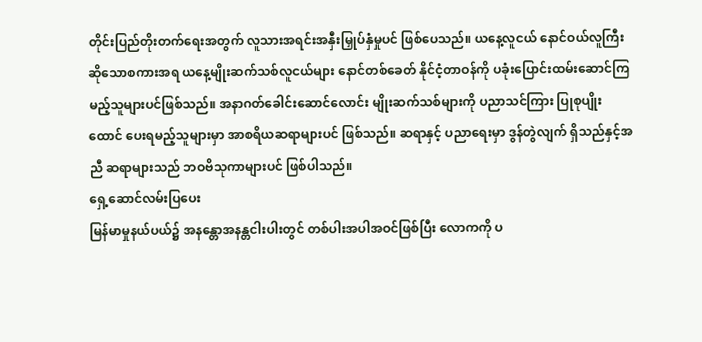တိုင်းပြည်တိုးတက်ရေးအတွက် လူသားအရင်းအနှီးမြှုပ်နှံမှုပင် ဖြစ်ပေသည်။ ယနေ့လူငယ် နောင်ဝယ်လူကြီးဆိုသောစကားအရ ယနေ့မျိုးဆက်သစ်လူငယ်များ နောင်တစ်ခေတ် နိုင်ငံ့တာဝန်ကို ပခုံးပြောင်းထမ်းဆောင်ကြ မည့်သူများပင်ဖြစ်သည်။ အနာဂတ်ခေါင်းဆောင်လောင်း မျိုးဆက်သစ်များကို ပညာသင်ကြား ပြုစုပျိုးထောင် ပေးရမည့်သူများမှာ အာစရိယဆရာများပင် ဖြစ်သည်။ ဆရာနှင့် ပညာရေးမှာ ဒွန်တွဲလျက် ရှိသည်နှင့်အညီ ဆရာများသည် ဘဝဗိသုကာများပင် ဖြစ်ပါသည်။
ရှေ့ဆောင်လမ်းပြပေး
မြန်မာမှုနယ်ပယ်၌ အနန္တောအနန္တငါးပါးတွင် တစ်ပါးအပါအဝင်ဖြစ်ပြီး လောကကို ပ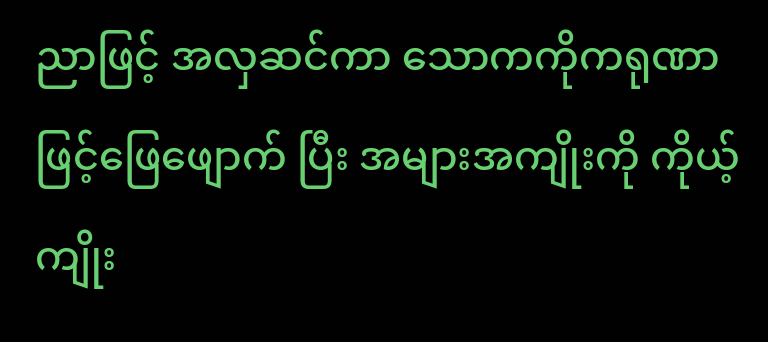ညာဖြင့် အလှဆင်ကာ သောကကိုကရုဏာဖြင့်ဖြေဖျောက် ပြီး အများအကျိုးကို ကိုယ့်ကျိုး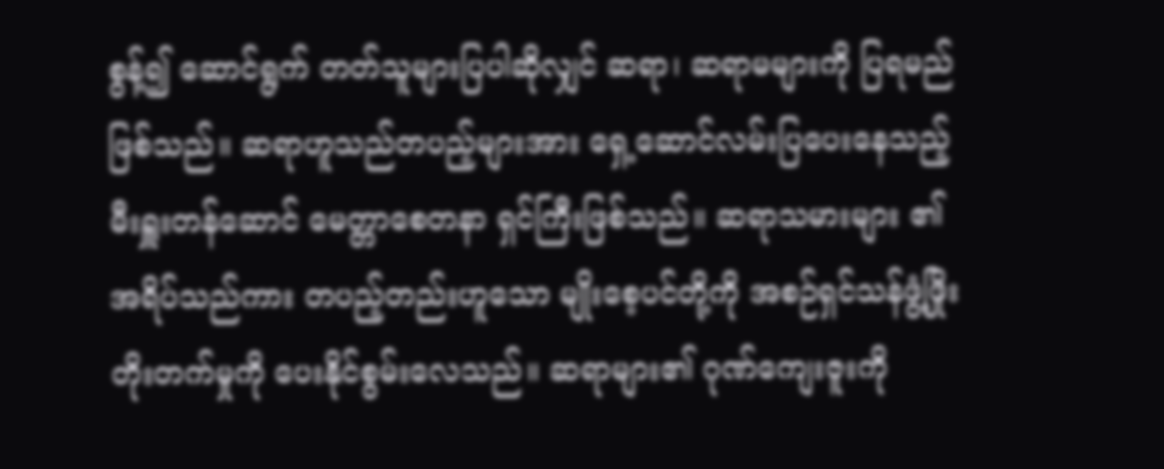စွန့်၍ ဆောင်ရွက် တတ်သူများပြပါဆိုလျှင် ဆရာ၊ ဆရာမများကို ပြရမည်ဖြစ်သည်။ ဆရာဟူသည်တပည့်များအား ရှေ့ဆောင်လမ်းပြပေးနေသည့် မီးရှူးတန်ဆောင် မေတ္တာစေတနာ ရှင်ကြီးဖြစ်သည်။ ဆရာသမားများ ၏အရိပ်သည်ကား တပည့်တည်းဟူသော မျိုးစေ့ပင်တို့ကို အစဉ်ရှင်သန်ဖွံ့ဖြိုးတိုးတက်မှုကို ပေးနိုင်စွမ်းလေသည်။ ဆရာများ၏ ဂုဏ်ကျေးဇူးကို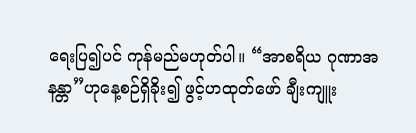ရေးပြ၍ပင် ကုန်မည်မဟုတ်ပါ။ “အာစရိယ ဂုဏာအနန္တာ”ဟုနေ့စဉ်ရှိခိုး၍ ဖွင့်ဟထုတ်ဖော် ချီးကျူး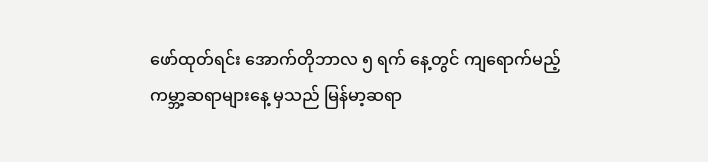ဖော်ထုတ်ရင်း အောက်တိုဘာလ ၅ ရက် နေ့တွင် ကျရောက်မည့် ကမ္ဘာ့ဆရာများနေ့ မှသည် မြန်မာ့ဆရာ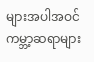များအပါအဝင် ကမ္ဘာ့ဆရာများ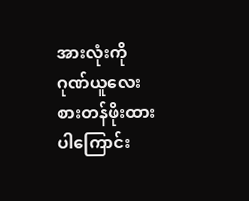အားလုံးကို ဂုဏ်ယူလေးစားတန်ဖိုးထားပါကြောင်း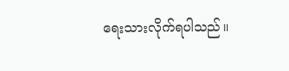ရေးသားလိုက်ရပါသည်။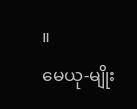။
မေယု-မျိုး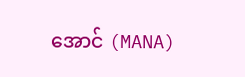အောင် (MANA)